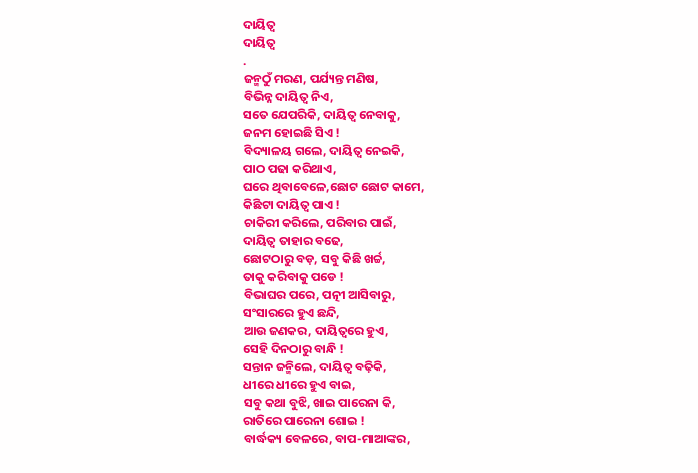ଦାୟିତ୍ବ
ଦାୟିତ୍ବ
.
ଜନ୍ମଠୁଁ ମରଣ, ପର୍ଯ୍ୟନ୍ତ ମଣିଷ,
ବିଭିନ୍ନ ଦାୟିତ୍ୱ ନିଏ,
ସତେ ଯେପରିକି, ଦାୟିତ୍ୱ ନେବାକୁ,
ଜନମ ହୋଇଛି ସିଏ !
ବିଦ୍ୟାଳୟ ଗଲେ, ଦାୟିତ୍ୱ ନେଇକି,
ପାଠ ପଢା କରିଥାଏ,
ଘରେ ଥିବାବେଳେ,ଛୋଟ ଛୋଟ କାମେ,
କିଛିଟା ଦାୟିତ୍ୱ ପାଏ !
ଚାକିରୀ କରିଲେ, ପରିବାର ପାଇଁ,
ଦାୟିତ୍ୱ ତାହାର ବଢେ,
ଛୋଟଠାରୁ ବଡ଼, ସବୁ କିଛି ଖର୍ଚ୍ଚ,
ତାକୁ କରିବାକୁ ପଡେ !
ବିଭାଘର ପରେ, ପତ୍ନୀ ଆସିବାରୁ,
ସଂସାରରେ ହୁଏ ଛନ୍ଦି,
ଆଉ ଜଣକର, ଦାୟିତ୍ୱରେ ହୁଏ,
ସେହି ଦିନଠାରୁ ବାନ୍ଧି !
ସନ୍ତାନ ଜନ୍ମିଲେ, ଦାୟିତ୍ୱ ବଢ଼ିକି,
ଧୀରେ ଧୀରେ ହୁଏ ବାଇ,
ସବୁ କଥା ବୁଝି, ଖାଇ ପାରେନା କି,
ରାତିରେ ପାରେନା ଶୋଇ !
ବାର୍ଦ୍ଧକ୍ୟ ବେଳରେ, ବାପ-ମାଆଙ୍କର,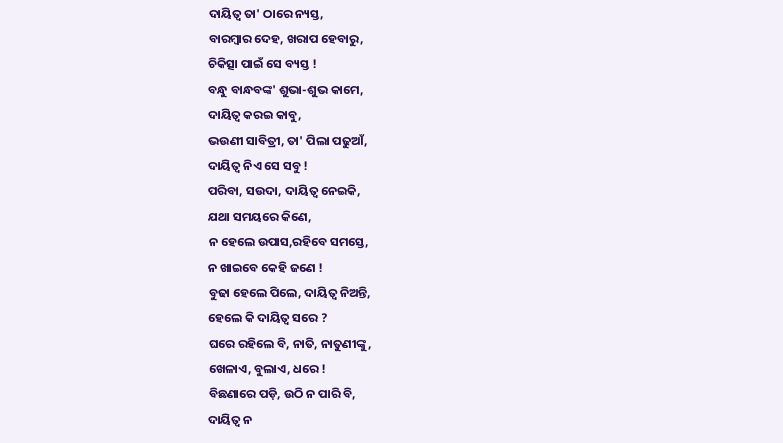ଦାୟିତ୍ୱ ତା' ଠାରେ ନ୍ୟସ୍ତ,
ବାରମ୍ବାର ଦେହ, ଖରାପ ହେବାରୁ,
ଚିକିତ୍ସା ପାଇଁ ସେ ବ୍ୟସ୍ତ !
ବନ୍ଧୁ ବାନ୍ଧବଙ୍କ' ଶୁଭା-ଶୁଭ କାମେ,
ଦାୟିତ୍ୱ କରଇ କାବୁ,
ଭଉଣୀ ସାବିତ୍ରୀ, ତା' ପିଲା ପଢୁଆଁ,
ଦାୟିତ୍ୱ ନିଏ ସେ ସବୁ !
ପରିବା, ସଉଦା, ଦାୟିତ୍ୱ ନେଇକି,
ଯଥା ସମୟରେ କିଣେ,
ନ ହେଲେ ଉପାସ,ରହିବେ ସମସ୍ତେ,
ନ ଖାଇବେ କେହି ଜଣେ !
ବୁଢା ହେଲେ ପିଲେ, ଦାୟିତ୍ୱ ନିଅନ୍ତି,
ହେଲେ କି ଦାୟିତ୍ୱ ସରେ ?
ଘରେ ରହିଲେ ବି, ନାତି, ନାତୁଣୀଙ୍କୁ,
ଖେଳାଏ, ବୁଲାଏ, ଧରେ !
ବିଛଣାରେ ପଡ଼ି, ଉଠି ନ ପାରି ବି,
ଦାୟିତ୍ୱ ନ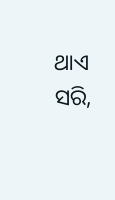ଥାଏ ସରି,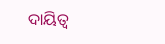ଦାୟିତ୍ୱ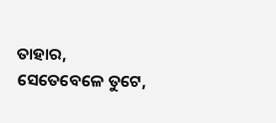ତାହାର, ସେତେବେଳେ ତୁଟେ,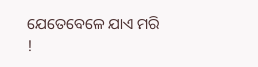ଯେତେବେଳେ ଯାଏ ମରି !